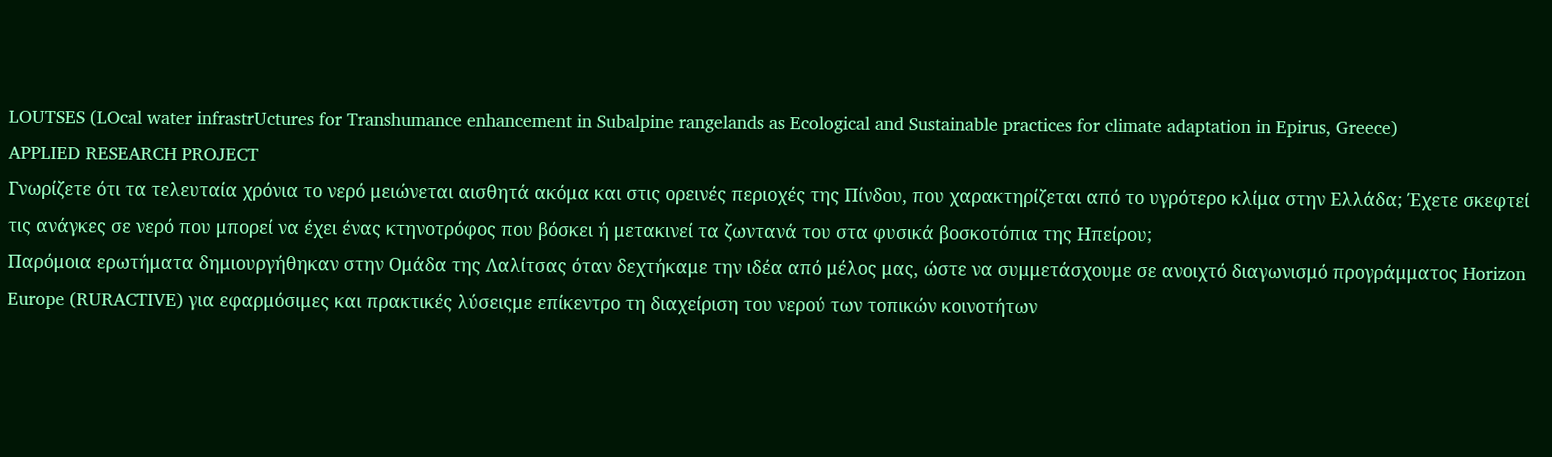LOUTSES (LOcal water infrastrUctures for Transhumance enhancement in Subalpine rangelands as Ecological and Sustainable practices for climate adaptation in Epirus, Greece)
APPLIED RESEARCH PROJECT
Γνωρίζετε ότι τα τελευταία χρόνια το νερό μειώνεται αισθητά ακόμα και στις ορεινές περιοχές της Πίνδου, που χαρακτηρίζεται από το υγρότερο κλίμα στην Ελλάδα; Έχετε σκεφτεί τις ανάγκες σε νερό που μπορεί να έχει ένας κτηνοτρόφος που βόσκει ή μετακινεί τα ζωντανά του στα φυσικά βοσκοτόπια της Ηπείρου;
Παρόμοια ερωτήματα δημιουργήθηκαν στην Ομάδα της Λαλίτσας όταν δεχτήκαμε την ιδέα από μέλος μας, ώστε να συμμετάσχουμε σε ανοιχτό διαγωνισμό προγράμματος Horizon Europe (RURACTIVE) για εφαρμόσιμες και πρακτικές λύσειςμε επίκεντρο τη διαχείριση του νερού των τοπικών κοινοτήτων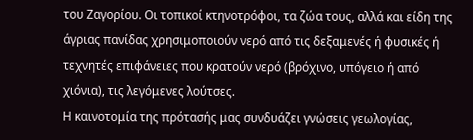του Ζαγορίου. Οι τοπικοί κτηνοτρόφοι, τα ζώα τους, αλλά και είδη της άγριας πανίδας χρησιμοποιούν νερό από τις δεξαμενές ή φυσικές ή τεχνητές επιφάνειες που κρατούν νερό (βρόχινο, υπόγειο ή από χιόνια), τις λεγόμενες λούτσες.
Η καινοτομία της πρότασής μας συνδυάζει γνώσεις γεωλογίας,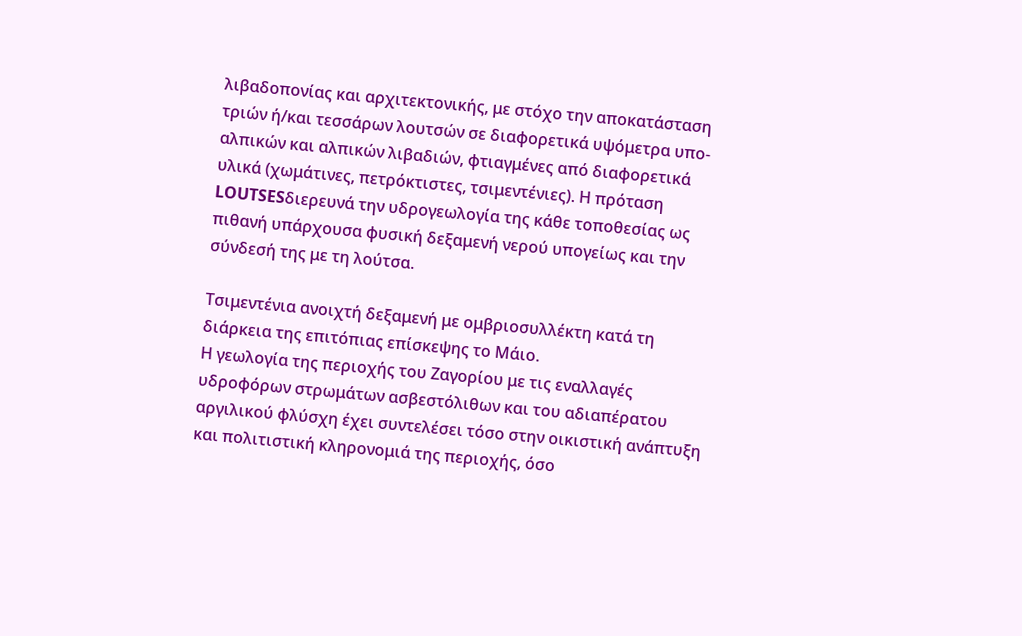λιβαδοπονίας και αρχιτεκτονικής, με στόχο την αποκατάσταση τριών ή/και τεσσάρων λουτσών σε διαφορετικά υψόμετρα υπο-αλπικών και αλπικών λιβαδιών, φτιαγμένες από διαφορετικά υλικά (χωμάτινες, πετρόκτιστες, τσιμεντένιες). Η πρόταση LOUTSESδιερευνά την υδρογεωλογία της κάθε τοποθεσίας ως πιθανή υπάρχουσα φυσική δεξαμενή νερού υπογείως και την σύνδεσή της με τη λούτσα.

Τσιμεντένια ανοιχτή δεξαμενή με ομβριοσυλλέκτη κατά τη διάρκεια της επιτόπιας επίσκεψης το Μάιο.
Η γεωλογία της περιοχής του Ζαγoρίου με τις εναλλαγές υδροφόρων στρωμάτων ασβεστόλιθων και του αδιαπέρατου αργιλικού φλύσχη έχει συντελέσει τόσο στην οικιστική ανάπτυξη και πολιτιστική κληρονομιά της περιοχής, όσο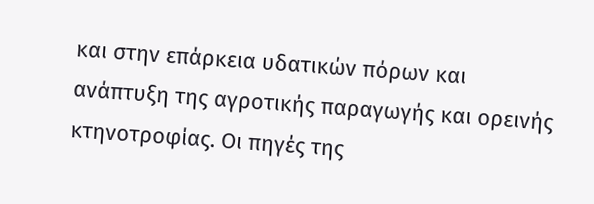και στην επάρκεια υδατικών πόρων και ανάπτυξη της αγροτικής παραγωγής και ορεινής κτηνοτροφίας. Οι πηγές της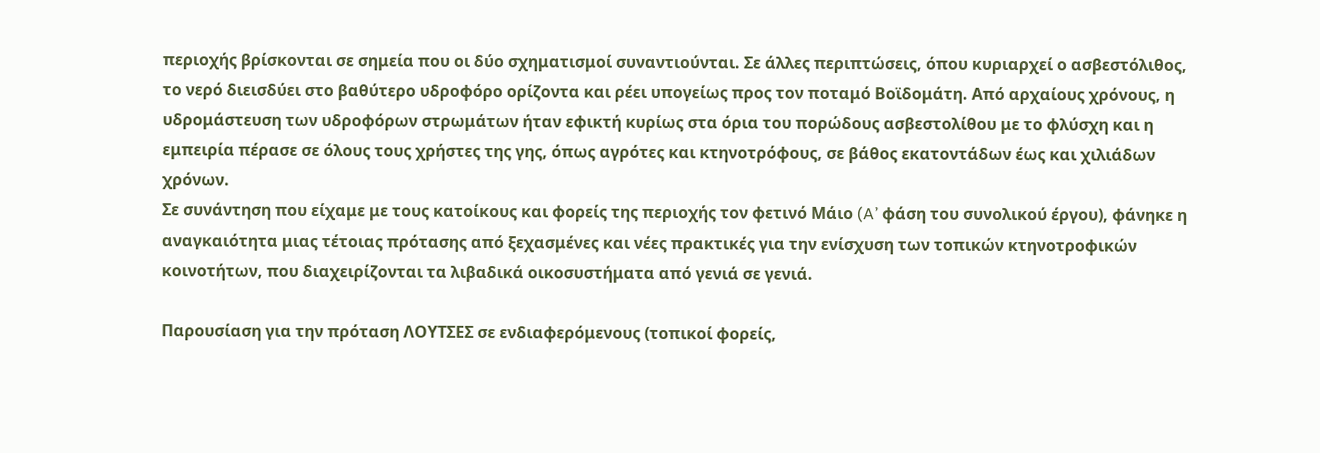περιοχής βρίσκονται σε σημεία που οι δύο σχηματισμοί συναντιούνται. Σε άλλες περιπτώσεις, όπου κυριαρχεί ο ασβεστόλιθος, το νερό διεισδύει στο βαθύτερο υδροφόρο ορίζοντα και ρέει υπογείως προς τον ποταμό Βοϊδομάτη. Από αρχαίους χρόνους, η υδρομάστευση των υδροφόρων στρωμάτων ήταν εφικτή κυρίως στα όρια του πορώδους ασβεστολίθου με το φλύσχη και η εμπειρία πέρασε σε όλους τους χρήστες της γης, όπως αγρότες και κτηνοτρόφους, σε βάθος εκατοντάδων έως και χιλιάδων χρόνων.
Σε συνάντηση που είχαμε με τους κατοίκους και φορείς της περιοχής τον φετινό Μάιο (A’ φάση του συνολικού έργου), φάνηκε η αναγκαιότητα μιας τέτοιας πρότασης από ξεχασμένες και νέες πρακτικές για την ενίσχυση των τοπικών κτηνοτροφικών κοινοτήτων, που διαχειρίζονται τα λιβαδικά οικοσυστήματα από γενιά σε γενιά.

Παρουσίαση για την πρόταση ΛΟΥΤΣΕΣ σε ενδιαφερόμενους (τοπικοί φορείς,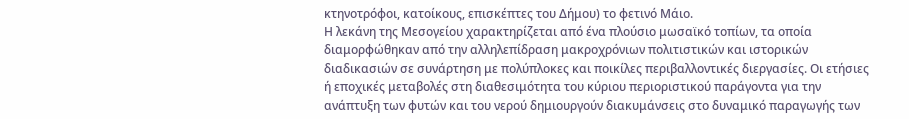κτηνοτρόφοι, κατοίκους, επισκέπτες του Δήμου) το φετινό Μάιο.
Η λεκάνη της Μεσογείου χαρακτηρίζεται από ένα πλούσιο μωσαϊκό τοπίων, τα οποία διαμορφώθηκαν από την αλληλεπίδραση μακροχρόνιων πολιτιστικών και ιστορικών διαδικασιών σε συνάρτηση με πολύπλοκες και ποικίλες περιβαλλοντικές διεργασίες. Οι ετήσιες ή εποχικές μεταβολές στη διαθεσιμότητα του κύριου περιοριστικού παράγοντα για την ανάπτυξη των φυτών και του νερού δημιουργούν διακυμάνσεις στο δυναμικό παραγωγής των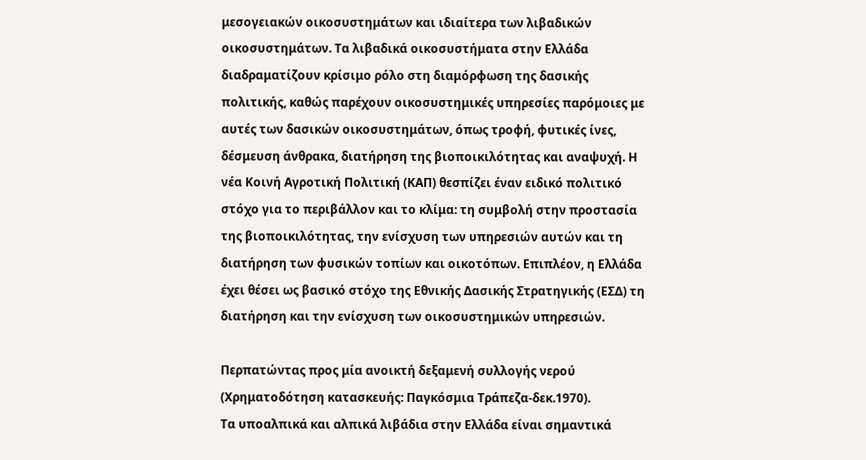μεσογειακών οικοσυστημάτων και ιδιαίτερα των λιβαδικών οικοσυστημάτων. Τα λιβαδικά οικοσυστήματα στην Ελλάδα διαδραματίζουν κρίσιμο ρόλο στη διαμόρφωση της δασικής πολιτικής, καθώς παρέχουν οικοσυστημικές υπηρεσίες παρόμοιες με αυτές των δασικών οικοσυστημάτων, όπως τροφή, φυτικές ίνες, δέσμευση άνθρακα, διατήρηση της βιοποικιλότητας και αναψυχή. Η νέα Κοινή Αγροτική Πολιτική (ΚΑΠ) θεσπίζει έναν ειδικό πολιτικό στόχο για το περιβάλλον και το κλίμα: τη συμβολή στην προστασία της βιοποικιλότητας, την ενίσχυση των υπηρεσιών αυτών και τη διατήρηση των φυσικών τοπίων και οικοτόπων. Επιπλέον, η Ελλάδα έχει θέσει ως βασικό στόχο της Εθνικής Δασικής Στρατηγικής (ΕΣΔ) τη διατήρηση και την ενίσχυση των οικοσυστημικών υπηρεσιών.

Περπατώντας προς μία ανοικτή δεξαμενή συλλογής νερού (Χρηματοδότηση κατασκευής: Παγκόσμια Τράπεζα-δεκ.1970).
Τα υποαλπικά και αλπικά λιβάδια στην Ελλάδα είναι σημαντικά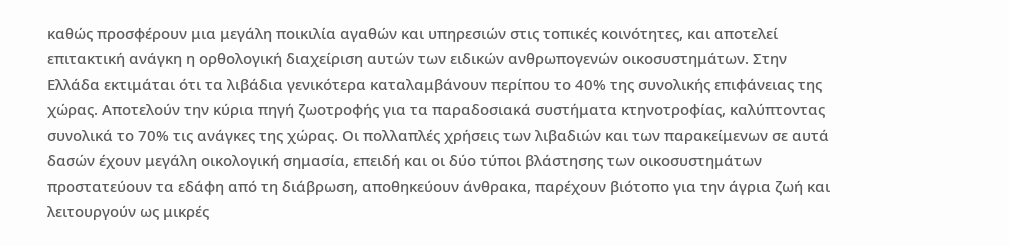καθώς προσφέρουν μια μεγάλη ποικιλία αγαθών και υπηρεσιών στις τοπικές κοινότητες, και αποτελεί επιτακτική ανάγκη η ορθολογική διαχείριση αυτών των ειδικών ανθρωπογενών οικοσυστημάτων. Στην Ελλάδα εκτιμάται ότι τα λιβάδια γενικότερα καταλαμβάνουν περίπου το 40% της συνολικής επιφάνειας της χώρας. Αποτελούν την κύρια πηγή ζωοτροφής για τα παραδοσιακά συστήματα κτηνοτροφίας, καλύπτοντας συνολικά το 70% τις ανάγκες της χώρας. Οι πολλαπλές χρήσεις των λιβαδιών και των παρακείμενων σε αυτά δασών έχουν μεγάλη οικολογική σημασία, επειδή και οι δύο τύποι βλάστησης των οικοσυστημάτων προστατεύουν τα εδάφη από τη διάβρωση, αποθηκεύουν άνθρακα, παρέχουν βιότοπο για την άγρια ζωή και λειτουργούν ως μικρές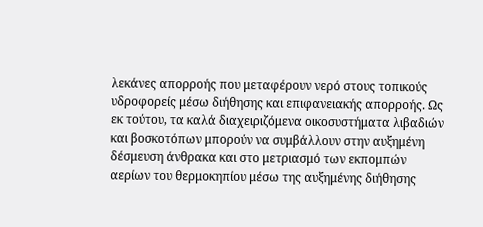λεκάνες απορροής που μεταφέρουν νερό στους τοπικούς υδροφορείς μέσω διήθησης και επιφανειακής απορροής. Ως εκ τούτου, τα καλά διαχειριζόμενα οικοσυστήματα λιβαδιών και βοσκοτόπων μπορούν να συμβάλλουν στην αυξημένη δέσμευση άνθρακα και στο μετριασμό των εκπομπών αερίων του θερμοκηπίου μέσω της αυξημένης διήθησης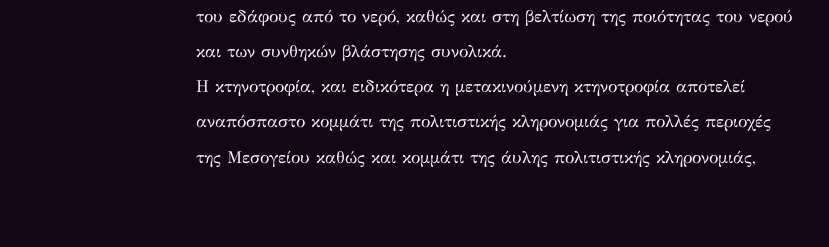του εδάφους από το νερό, καθώς και στη βελτίωση της ποιότητας του νερού και των συνθηκών βλάστησης συνολικά.
Η κτηνοτροφία, και ειδικότερα η μετακινούμενη κτηνοτροφία αποτελεί αναπόσπαστο κομμάτι της πολιτιστικής κληρονομιάς για πολλές περιοχές της Μεσογείου καθώς και κομμάτι της άυλης πολιτιστικής κληρονομιάς,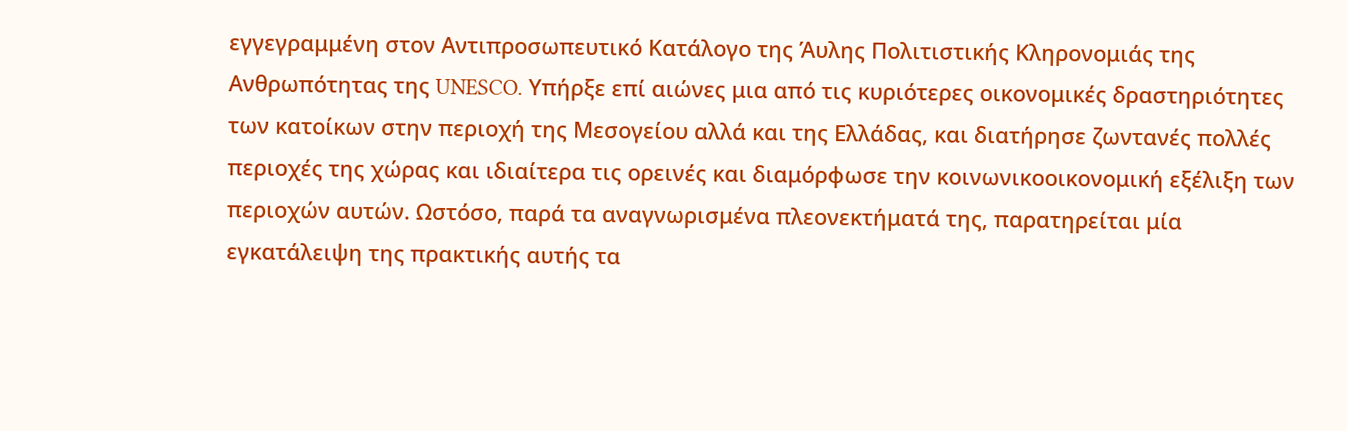εγγεγραμμένη στον Αντιπροσωπευτικό Κατάλογο της Άυλης Πολιτιστικής Κληρονομιάς της Ανθρωπότητας της UNESCO. Υπήρξε επί αιώνες μια από τις κυριότερες οικονομικές δραστηριότητες των κατοίκων στην περιοχή της Μεσογείου αλλά και της Ελλάδας, και διατήρησε ζωντανές πολλές περιοχές της χώρας και ιδιαίτερα τις ορεινές και διαμόρφωσε την κοινωνικοοικονομική εξέλιξη των περιοχών αυτών. Ωστόσο, παρά τα αναγνωρισμένα πλεονεκτήματά της, παρατηρείται μία εγκατάλειψη της πρακτικής αυτής τα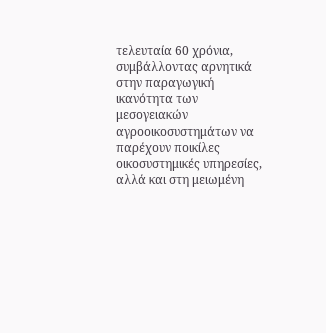τελευταία 60 χρόνια, συμβάλλοντας αρνητικά στην παραγωγική ικανότητα των μεσογειακών αγροοικοσυστημάτων να παρέχουν ποικίλες οικοσυστημικές υπηρεσίες, αλλά και στη μειωμένη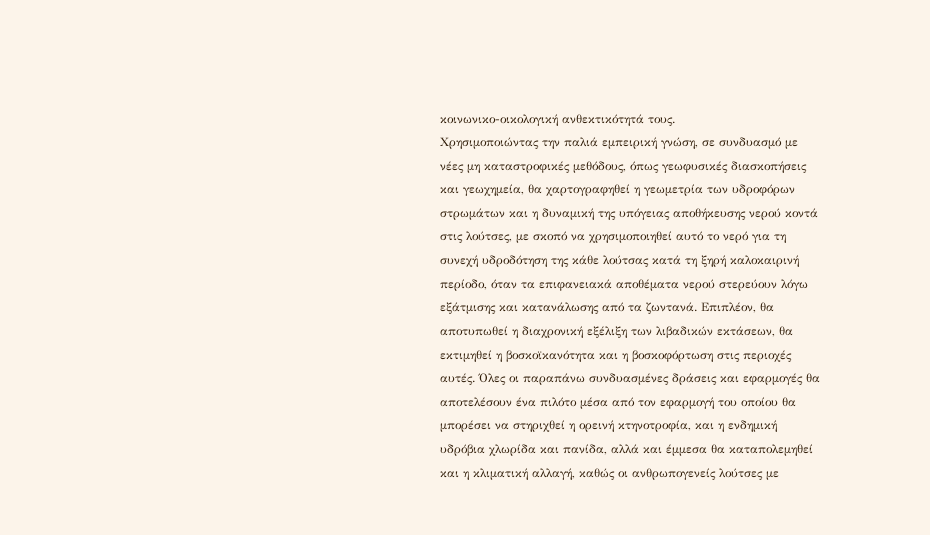κοινωνικο-οικολογική ανθεκτικότητά τους.
Χρησιμοποιώντας την παλιά εμπειρική γνώση, σε συνδυασμό με νέες μη καταστροφικές μεθόδους, όπως γεωφυσικές διασκοπήσεις και γεωχημεία, θα χαρτογραφηθεί η γεωμετρία των υδροφόρων στρωμάτων και η δυναμική της υπόγειας αποθήκευσης νερού κοντά στις λούτσες, με σκοπό να χρησιμοποιηθεί αυτό το νερό για τη συνεχή υδροδότηση της κάθε λούτσας κατά τη ξηρή καλοκαιρινή περίοδο, όταν τα επιφανειακά αποθέματα νερού στερεύουν λόγω εξάτμισης και κατανάλωσης από τα ζωντανά. Επιπλέον, θα αποτυπωθεί η διαχρονική εξέλιξη των λιβαδικών εκτάσεων, θα εκτιμηθεί η βοσκοϊκανότητα και η βοσκοφόρτωση στις περιοχές αυτές. Όλες οι παραπάνω συνδυασμένες δράσεις και εφαρμογές θα αποτελέσουν ένα πιλότο μέσα από τον εφαρμογή του οποίου θα μπορέσει να στηριχθεί η ορεινή κτηνοτροφία, και η ενδημική υδρόβια χλωρίδα και πανίδα, αλλά και έμμεσα θα καταπολεμηθεί και η κλιματική αλλαγή, καθώς οι ανθρωπογενείς λούτσες με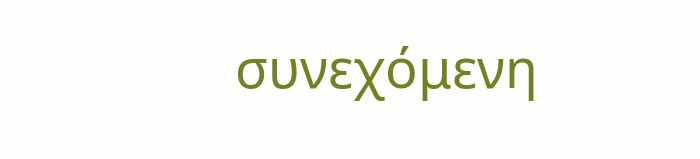συνεχόμενη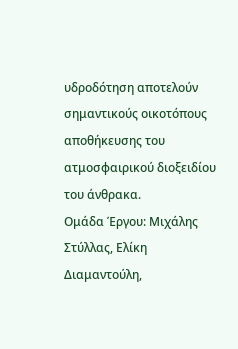υδροδότηση αποτελούν σημαντικούς οικοτόπους αποθήκευσης του ατμοσφαιρικού διοξειδίου του άνθρακα.
Ομάδα Έργου: Μιχάλης Στύλλας, Ελίκη Διαμαντούλη,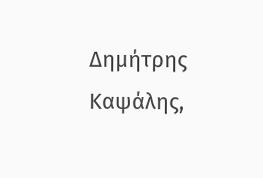Δημήτρης Καψάλης,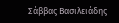Σάββας Βασιλειάδης